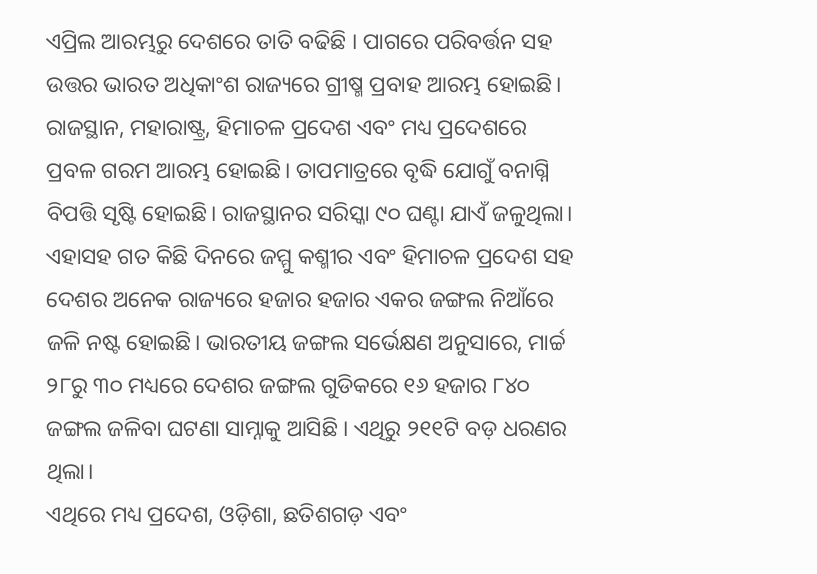ଏପ୍ରିଲ ଆରମ୍ଭରୁ ଦେଶରେ ତାତି ବଢିଛି । ପାଗରେ ପରିବର୍ତ୍ତନ ସହ ଉତ୍ତର ଭାରତ ଅଧିକାଂଶ ରାଜ୍ୟରେ ଗ୍ରୀଷ୍ମ ପ୍ରବାହ ଆରମ୍ଭ ହୋଇଛି। ରାଜସ୍ଥାନ, ମହାରାଷ୍ଟ୍ର, ହିମାଚଳ ପ୍ରଦେଶ ଏବଂ ମଧ୍ୟ ପ୍ରଦେଶରେ ପ୍ରବଳ ଗରମ ଆରମ୍ଭ ହୋଇଛି। ତାପମାତ୍ରରେ ବୃଦ୍ଧି ଯୋଗୁଁ ବନାଗ୍ନି ବିପତ୍ତି ସୃଷ୍ଟି ହୋଇଛି। ରାଜସ୍ଥାନର ସରିସ୍କା ୯୦ ଘଣ୍ଟା ଯାଏଁ ଜଳୁଥିଲା। ଏହାସହ ଗତ କିଛି ଦିନରେ ଜମ୍ମୁ କଶ୍ମୀର ଏବଂ ହିମାଚଳ ପ୍ରଦେଶ ସହ ଦେଶର ଅନେକ ରାଜ୍ୟରେ ହଜାର ହଜାର ଏକର ଜଙ୍ଗଲ ନିଆଁରେ ଜଳି ନଷ୍ଟ ହୋଇଛି। ଭାରତୀୟ ଜଙ୍ଗଲ ସର୍ଭେକ୍ଷଣ ଅନୁସାରେ, ମାର୍ଚ୍ଚ ୨୮ରୁ ୩୦ ମଧ୍ୟରେ ଦେଶର ଜଙ୍ଗଲ ଗୁଡିକରେ ୧୬ ହଜାର ୮୪୦ ଜଙ୍ଗଲ ଜଳିବା ଘଟଣା ସାମ୍ନାକୁ ଆସିଛି । ଏଥିରୁ ୨୧୧ଟି ବଡ଼ ଧରଣର ଥିଲା।
ଏଥିରେ ମଧ୍ୟ ପ୍ରଦେଶ, ଓଡ଼ିଶା, ଛତିଶଗଡ଼ ଏବଂ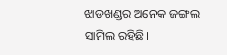ଝାଡଖଣ୍ଡର ଅନେକ ଜଙ୍ଗଲ ସାମିଲ ରହିଛି।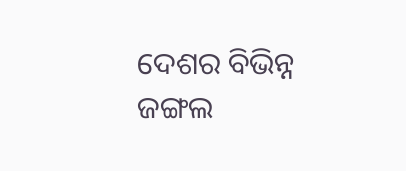ଦେଶର ବିଭିନ୍ନ ଜଙ୍ଗଲ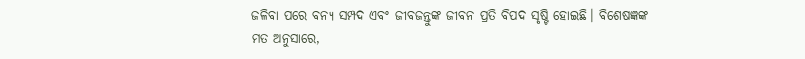ଜଳିବା ପରେ ବନ୍ୟ ସମ୍ପଦ ଏବଂ ଜୀବଜନ୍ତୁଙ୍କ ଜୀବନ ପ୍ରତି ବିପଦ ସୃଷ୍ଟି ହୋଇଛି। ବିଶେଷଜ୍ଞଙ୍କ ମତ ଅନୁସାରେ,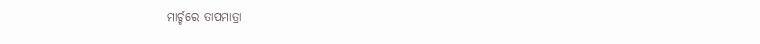ମାର୍ଚ୍ଚରେ ତାପମାତ୍ରା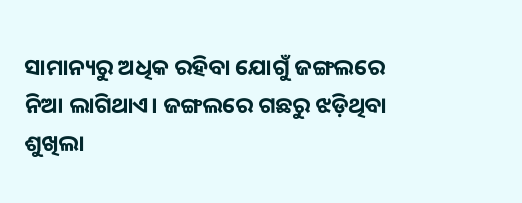ସାମାନ୍ୟରୁ ଅଧିକ ରହିବା ଯୋଗୁଁ ଜଙ୍ଗଲରେ ନିଆ ଲାଗିଥାଏ। ଜଙ୍ଗଲରେ ଗଛରୁ ଝଡ଼ିଥିବା ଶୁଖିଲା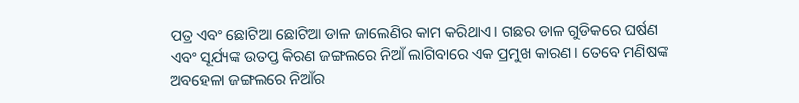ପତ୍ର ଏବଂ ଛୋଟିଆ ଛୋଟିଆ ଡାଳ ଜାଲେଣିର କାମ କରିଥାଏ। ଗଛର ଡାଳ ଗୁଡିକରେ ଘର୍ଷଣ ଏବଂ ସୂର୍ଯ୍ୟଙ୍କ ଉତପ୍ତ କିରଣ ଜଙ୍ଗଲରେ ନିଆଁ ଲାଗିବାରେ ଏକ ପ୍ରମୁଖ କାରଣ। ତେବେ ମଣିଷଙ୍କ ଅବହେଳା ଜଙ୍ଗଲରେ ନିଆଁର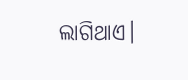ଲାଗିଥାଏ।